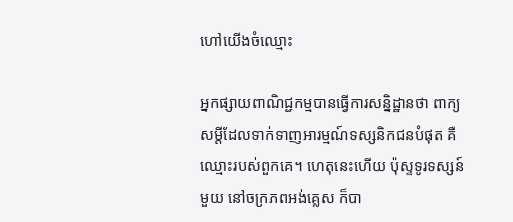ហៅយើងចំឈ្មោះ

អ្នកផ្សាយពាណិជ្ជកម្មបានធ្វើការសន្និដ្ឋានថា ពាក្យសម្តីដែលទាក់ទាញអារម្មណ៍ទស្សនិកជនបំផុត គឺឈ្មោះរបស់ពួកគេ។ ហេតុនេះហើយ ប៉ុស្ទទូរទស្សន៍មួយ នៅចក្រភពអង់គ្លេស ក៏បា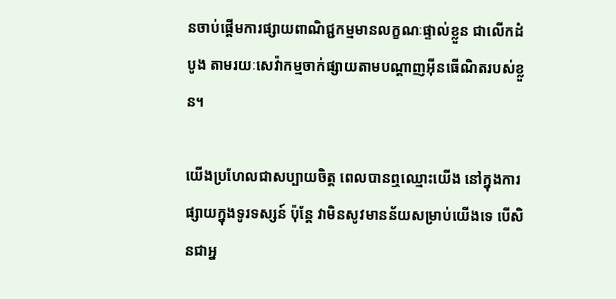នចាប់ផ្តើមការផ្សាយពាណិជ្ជកម្មមានលក្ខណៈផ្ទាល់ខ្លួន ជាលើកដំបូង តាមរយៈសេវ៉ាកម្មចាក់ផ្សាយតាមបណ្តាញអ៊ីនធើណិតរបស់ខ្លួន។

យើងប្រហែលជាសប្បាយចិត្ត ពេលបានឮឈ្មោះយើង នៅក្នុងការផ្សាយក្នុងទូរទស្សន៍ ប៉ុន្តែ វាមិនសូវមានន័យសម្រាប់យើងទេ បើសិនជាអ្ន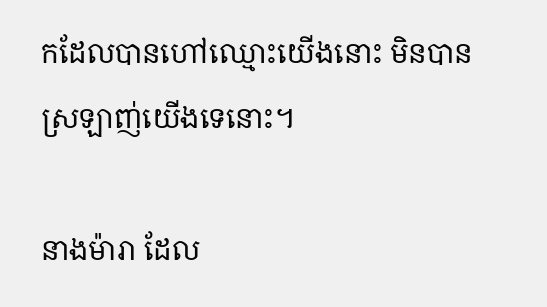កដែលបានហៅឈ្មោះយើងនោះ មិនបានស្រឡាញ់យើងទេនោះ។

នាងម៉ារា ដែល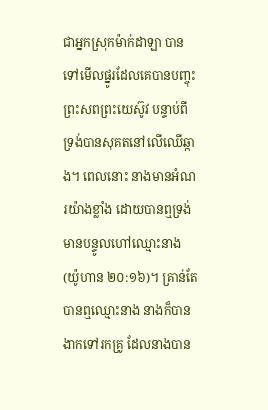ជាអ្នកស្រុកម៉ាក់ដាឡា បានទៅមើលផ្នូរដែលគេបានបញ្ចុះព្រះសពព្រះយេស៊ូវ បន្ទាប់ពីទ្រង់បានសុគតនៅលើឈើឆ្កាង។ ពេលនោះ នាងមានអំណរយ៉ាងខ្លាំង ដោយបានឮទ្រង់មានបន្ទូលហៅឈ្មោះនាង (យ៉ូហាន ២០:១៦)។ គ្រាន់តែបានឮឈ្មោះនាង នាងក៏បានងាកទៅរកគ្រូ ដែលនាងបាន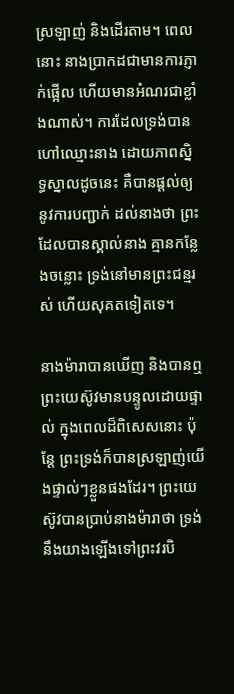ស្រឡាញ់ និងដើរតាម។ ពេលនោះ នាងប្រាកដជាមានការភ្ញាក់ផ្អើល ហើយមានអំណរជាខ្លាំងណាស់។ ការដែលទ្រង់បានហៅឈ្មោះនាង ដោយភាពស្និទ្ធស្នាលដូចនេះ គឺបានផ្តល់ឲ្យនូវការបញ្ជាក់ ដល់នាងថា ព្រះដែលបានស្គាល់នាង គ្មានកន្លែងចន្លោះ ទ្រង់នៅមានព្រះជន្មរស់ ហើយសុគតទៀតទេ។

នាងម៉ារាបានឃើញ និងបានឮព្រះយេស៊ូវមានបន្ទូលដោយផ្ទាល់ ក្នុងពេលដ៏ពិសេសនោះ ប៉ុន្តែ ព្រះទ្រង់ក៏បានស្រឡាញ់យើងផ្ទាល់ៗខ្លួនផងដែរ។ ព្រះយេស៊ូវបានប្រាប់នាងម៉ារាថា ទ្រង់នឹងយាងឡើងទៅព្រះវរបិ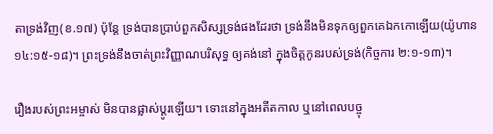តាទ្រង់វិញ(ខ.១៧) ប៉ុន្តែ ទ្រង់បានប្រាប់ពួកសិស្សទ្រង់ផងដែរថា ទ្រង់នឹងមិនទុកឲ្យពួកគេឯកកោឡើយ(យ៉ូហាន ១៤:១៥-១៨)។ ព្រះទ្រង់នឹងចាត់ព្រះវិញ្ញាណបរិសុទ្ធ ឲ្យគង់នៅ ក្នុងចិត្តកូនរបស់ទ្រង់(កិច្ចការ ២:១-១៣)។

រឿងរបស់ព្រះអម្ចាស់ មិនបានផ្លាស់ប្តូរឡើយ។ ទោះនៅក្នុងអតីតកាល ឬនៅពេលបច្ចុ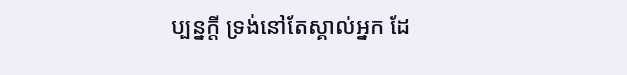ប្បន្នក្តី ទ្រង់នៅតែស្គាល់អ្នក ដែ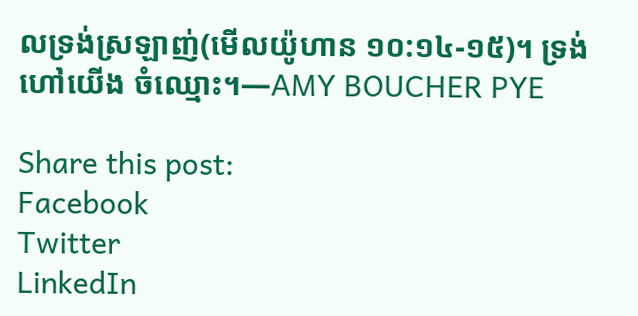លទ្រង់ស្រឡាញ់(មើលយ៉ូហាន ១០:១៤-១៥)។ ទ្រង់ហៅយើង ចំឈ្មោះ។—AMY BOUCHER PYE

Share this post:
Facebook
Twitter
LinkedIn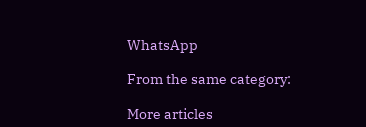WhatsApp

From the same category:

More articles